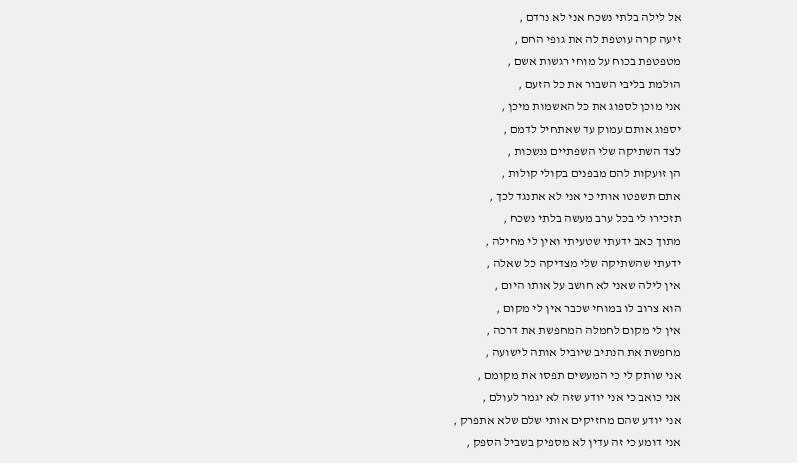אל לילה בלתי נשכח אני לא נרדם ,
זיעה קרה עוטפת לה את גופי החם ,
מטפטפת בכוח על מוחי רגשות אשם ,
הולמת בליבי השבור את כל הזעם ,
אני מוכן לספוג את כל האשמות מיכן ,
יספוג אותם עמוק עד שאתחיל לדמם ,
לצד השתיקה שלי השפתיים ננשכות ,
הן זועקות להם מבפנים בקולי קולות ,
אתם תשפטו אותי כי אני לא אתנגד לכך ,
תזכירו לי בכל ערב מעשה בלתי נשכח ,
מתוך כאב ידעתי שטעיתי ואין לי מחילה ,
ידעתי שהשתיקה שלי מצדיקה כל שאלה ,
אין לילה שאני לא חושב על אותו היום ,
הוא צרוב לו במוחי שכבר אין לי מקום ,
אין לי מקום לחמלה המחפשת את דרכה ,
מחפשת את הנתיב שיוביל אותה לישועה ,
אני שותק לי כי המעשים תפסו את מקומם ,
אני כואב כי אני יודע שזה לא יגמר לעולם ,
אני יודע שהם מחזיקים אותי שלם שלא אתפרק ,
אני דומע כי זה עדין לא מספיק בשביל הספק ,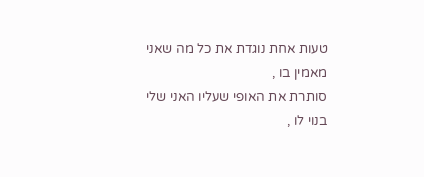טעות אחת נוגדת את כל מה שאני מאמין בו ,
סותרת את האופי שעליו האני שלי בנוי לו ,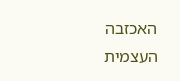האכזבה העצמית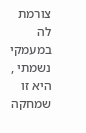צורמת לה במעמקי נשמתי ,
היא זו שמחקה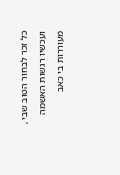כל זכר לבחור הטוב שבי ,
ועכשיו רגשות האשמה מעוררות בי כאב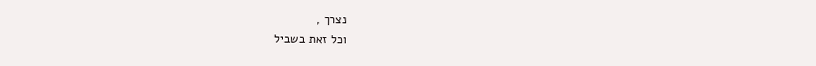נצרך ,
וכל זאת בשביל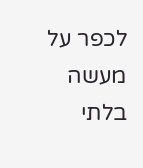לכפר על מעשה בלתי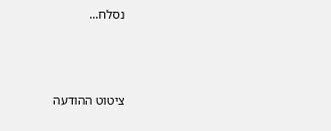נסלח...



ציטוט ההודעה